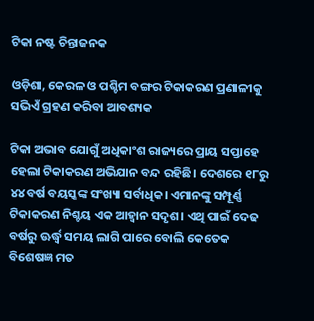ଟିକା ନଷ୍ଟ ଚିନ୍ତାଜନକ

ଓଡ଼ିଶା, କେରଳ ଓ ପଶ୍ଚିମ ବଙ୍ଗର ଟିକାକରଣ ପ୍ରଣାଳୀକୁ ସଭିଏଁ ଗ୍ରହଣ କରିବା ଆବଶ୍ୟକ

ଟିକା ଅଭାବ ଯୋଗୁଁ ଅଧିକାଂଶ ରାଜ୍ୟରେ ପ୍ରାୟ ସପ୍ତାହେ ହେଲା ଟିକାକରଣ ଅଭିଯାନ ବନ୍ଦ ରହିଛି। ଦେଶରେ ୧୮ରୁ ୪୪ ବର୍ଷ ବୟସ୍କଙ୍କ ସଂଖ୍ୟା ସର୍ବାଧିକ। ଏମାନଙ୍କୁ ସମ୍ପୂର୍ଣ୍ଣ ଟିକାକରଣ ନିଶ୍ଚୟ ଏକ ଆହ୍ବାନ ସଦୃଶ। ଏଥି ପାଇଁ ଦେଢ ବର୍ଷରୁ ଊର୍ଦ୍ଧ୍ବ ସମୟ ଲାଗି ପାରେ ବୋଲି କେତେକ ବିଶେଷଜ୍ଞ ମତ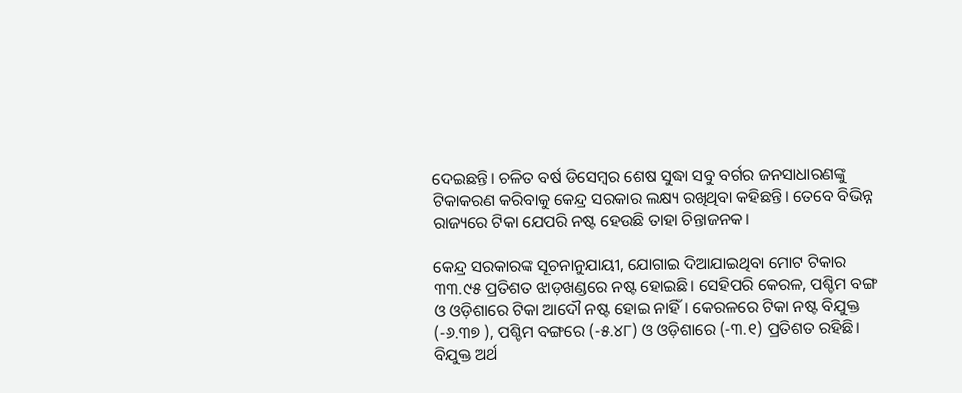ଦେଇଛନ୍ତି। ଚଳିତ ବର୍ଷ ଡିସେମ୍ବର ଶେଷ ସୁଦ୍ଧା ସବୁ ବର୍ଗର ଜନସାଧାରଣଙ୍କୁ ଟିକାକରଣ କରିବାକୁ କେନ୍ଦ୍ର ସରକାର ଲକ୍ଷ୍ୟ ରଖିଥିବା କହିଛନ୍ତି। ତେବେ ବିଭିନ୍ନ ରାଜ୍ୟରେ ଟିକା ଯେପରି ନଷ୍ଟ ହେଉଛି ତାହା ଚିନ୍ତାଜନକ।

କେନ୍ଦ୍ର ସରକାରଙ୍କ ସୂଚନାନୁଯାୟୀ, ଯୋଗାଇ ଦିଆଯାଇଥିବା ମୋଟ ଟିକାର ୩୩.୯୫ ପ୍ରତିଶତ ଝାଡ଼ଖଣ୍ଡରେ ନଷ୍ଟ ହୋଇଛି। ସେହିପରି କେରଳ, ପଶ୍ଚିମ ବଙ୍ଗ ଓ ଓଡ଼ିଶାରେ ଟିକା ଆଦୌ ନଷ୍ଟ ହୋଇ ନାହିଁ। କେରଳରେ ଟିକା ନଷ୍ଟ ବିଯୁକ୍ତ (-୬.୩୭ ), ପଶ୍ଚିମ ବଙ୍ଗରେ (-୫.୪୮) ଓ ଓଡ଼ିଶାରେ (-୩.୧) ପ୍ରତିଶତ ରହିଛି। ବିଯୁକ୍ତ ଅର୍ଥ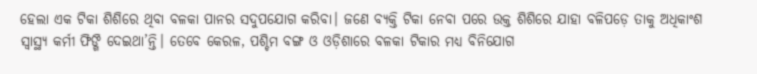ହେଲା ଏକ ଟିକା ଶିଶିରେ ଥିବା ବଳକା ପାନର ସଦୁପଯୋଗ କରିବା। ଜଣେ ବ୍ୟକ୍ତି ଟିକା ନେବା ପରେ ଉକ୍ତ ଶିଶିରେ ଯାହା ବଳିପଡ଼େ ତାକୁ ଅଧିକାଂଶ ସ୍ବାସ୍ଥ୍ୟ କର୍ମୀ ଫିଙ୍ଗି ଦେଇଥା’ନ୍ତି। ତେବେ କେରଳ, ପଶ୍ଚିମ ବଙ୍ଗ ଓ ଓଡ଼ିଶାରେ ବଳକା ଟିକାର ମଧ୍ୟ ବିନିଯୋଗ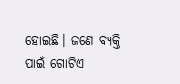ହୋଇଛି। ଜଣେ ବ୍ୟକ୍ତି ପାଇଁ ଗୋଟିଏ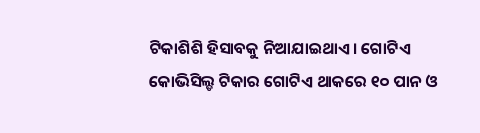ଟିକାଶିଶି ହିସାବକୁ ନିଆଯାଇଥାଏ। ଗୋଟିଏ କୋଭିସିଲ୍ଡ ଟିକାର ଗୋଟିଏ ଥାକରେ ୧୦ ପାନ ଓ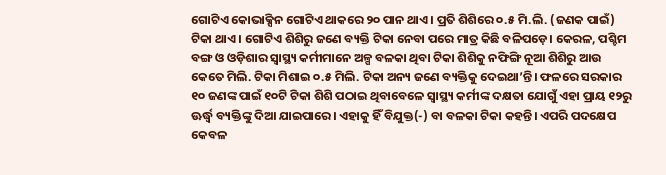ଗୋଟିଏ କୋଭାକ୍ସିନ ଗୋଟିଏ ଥାକରେ ୨୦ ପାନ ଥାଏ। ପ୍ରତି ଶିଶିରେ ୦.୫ ମି.ଲି. (ଜଣକ ପାଇଁ) ଟିକା ଥାଏ। ଗୋଟିଏ ଶିଶିରୁ ଜଣେ ବ୍ୟକ୍ତି ଟିକା ନେବା ପରେ ମାତ୍ର କିଛି ବଳିପଡ଼େ। କେରଳ, ପଶ୍ଚିମ ବଙ୍ଗ ଓ ଓଡ଼ିଶାର ସ୍ବାସ୍ଥ୍ୟ କର୍ମୀମାନେ ଅଳ୍ପ ବଳକା ଥିବା ଟିକା ଶିଶିକୁ ନଫିଙ୍ଗି ନୂଆ ଶିଶିରୁ ଆଉ କେତେ ମିଲି. ଟିକା ମିଶାଇ ୦.୫ ମିଲି. ଟିକା ଅନ୍ୟ ଜଣେ ବ୍ୟକ୍ତିକୁ ଦେଇଥା’ନ୍ତି। ଫଳରେ ସରକାର ୧୦ ଜଣଙ୍କ ପାଇଁ ୧୦ଟି ଟିକା ଶିଶି ପଠାଇ ଥିବାବେଳେ ସ୍ବାସ୍ଥ୍ୟ କର୍ମୀଙ୍କ ଦକ୍ଷତା ଯୋଗୁଁ ଏହା ପ୍ରାୟ ୧୨ରୁ ଊର୍ଦ୍ଧ୍ବ ବ୍ୟକ୍ତିଙ୍କୁ ଦିଆ ଯାଇପାରେ। ଏହାକୁ ହିଁ ବିଯୁକ୍ତ(-) ବା ବଳକା ଟିକା କହନ୍ତି। ଏପରି ପଦକ୍ଷେପ କେବଳ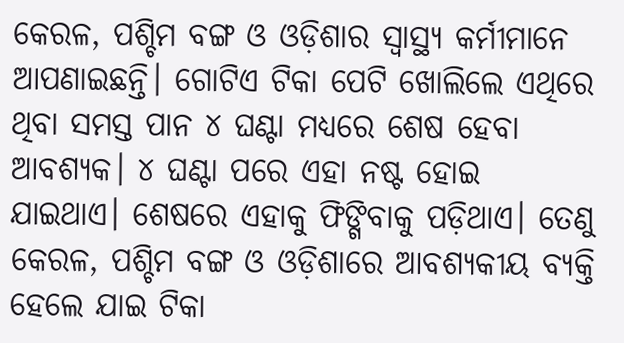କେରଳ, ପଶ୍ଚିମ ବଙ୍ଗ ଓ ଓଡ଼ିଶାର ସ୍ବାସ୍ଥ୍ୟ କର୍ମୀମାନେ ଆପଣାଇଛନ୍ତି। ଗୋଟିଏ ଟିକା ପେଟି ଖୋଲିଲେ ଏଥିରେ ଥିବା ସମସ୍ତ ପାନ ୪ ଘଣ୍ଟା ମଧ୍ୟରେ ଶେଷ ହେବା ଆବଶ୍ୟକ। ୪ ଘଣ୍ଟା ପରେ ଏହା ନଷ୍ଟ ହୋଇ ଯାଇଥାଏ। ଶେଷରେ ଏହାକୁ ଫିଙ୍ଗିବାକୁ ପଡ଼ିଥାଏ। ତେଣୁ କେରଳ, ପଶ୍ଚିମ ବଙ୍ଗ ଓ ଓଡ଼ିଶାରେ ଆବଶ୍ୟକୀୟ ବ୍ୟକ୍ତି ହେଲେ ଯାଇ ଟିକା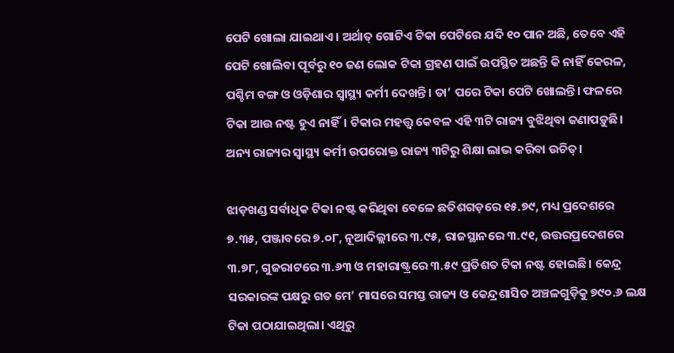ପେଟି ଖୋଲା ଯାଇଥାଏ। ଅର୍ଥାତ୍‌ ଗୋଟିଏ ଟିକା ପେଟିରେ ଯଦି ୧୦ ପାନ ଅଛି, ତେବେ ଏହି ପେଟି ଖୋଲିବା ପୂର୍ବରୁ ୧୦ ଜଣ ଲୋକ ଟିକା ଗ୍ରହଣ ପାଇଁ ଉପସ୍ଥିତ ଅଛନ୍ତି କି ନାହିଁ କେରଳ, ପଶ୍ଚିମ ବଙ୍ଗ ଓ ଓଡ଼ିଶାର ସ୍ବାସ୍ଥ୍ୟ କର୍ମୀ ଦେଖନ୍ତି। ତା’ ପରେ ଟିକା ପେଟି ଖୋଲନ୍ତି। ଫଳରେ ଟିକା ଆଉ ନଷ୍ଟ ହୁଏ ନାହିଁ। ଟିକାର ମହତ୍ତ୍ବ କେବଳ ଏହି ୩ଟି ରାଜ୍ୟ ବୁଝିଥିବା ଜଣାପଡ଼ୁଛି। ଅନ୍ୟ ରାଜ୍ୟର ସ୍ବାସ୍ଥ୍ୟ କର୍ମୀ ଉପରୋକ୍ତ ରାଜ୍ୟ ୩ଟିରୁ ଶିକ୍ଷା ଲାଭ କରିବା ଉଚିତ୍‌।

ଝାଡ଼ଖଣ୍ଡ ସର୍ବାଧିକ ଟିକା ନଷ୍ଟ କରିଥିବା ବେଳେ ଛତିଶଗଡ଼ରେ ୧୫.୭୯, ମଧ୍ୟ ପ୍ରଦେଶରେ ୭.୩୫, ପଞ୍ଜାବରେ ୭.୦୮, ନୂଆଦିଲ୍ଲୀରେ ୩.୯୫, ରାଜସ୍ଥାନରେ ୩.୯୧, ଉତ୍ତରପ୍ରଦେଶରେ ୩.୭୮, ଗୁଜରାଟରେ ୩.୬୩ ଓ ମହାରାଷ୍ଟ୍ରରେ ୩.୫୯ ପ୍ରତିଶତ ଟିକା ନଷ୍ଟ ହୋଇଛି। କେନ୍ଦ୍ର ସରକାରଙ୍କ ପକ୍ଷରୁ ଗତ ମେ’ ମାସରେ ସମସ୍ତ ରାଜ୍ୟ ଓ କେନ୍ଦ୍ରଶାସିତ ଅଞ୍ଚଳଗୁଡ଼ିକୁ ୭୯୦.୬ ଲକ୍ଷ ଟିକା ପଠାଯାଇଥିଲା। ଏଥିରୁ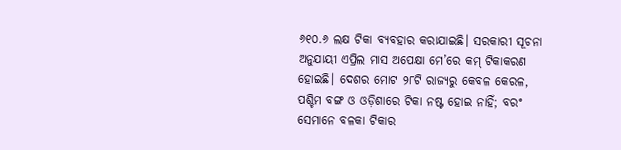୬୧୦.୬ ଲକ୍ଷ ଟିକା ବ୍ୟବହାର କରାଯାଇଛି। ସରକାରୀ ସୂଚନା ଅନୁଯାୟୀ ଏପ୍ରିଲ ମାସ ଅପେକ୍ଷା ମେ’ରେ କମ୍‌ ଟିକାକରଣ ହୋଇଛି। ଦେଶର ମୋଟ ୨୮ଟି ରାଜ୍ୟରୁ କେବଳ କେରଳ, ପଶ୍ଚିମ ବଙ୍ଗ ଓ ଓଡ଼ିଶାରେ ଟିକା ନଷ୍ଟ ହୋଇ ନାହିଁ; ବରଂ ସେମାନେ ବଳକା ଟିକାର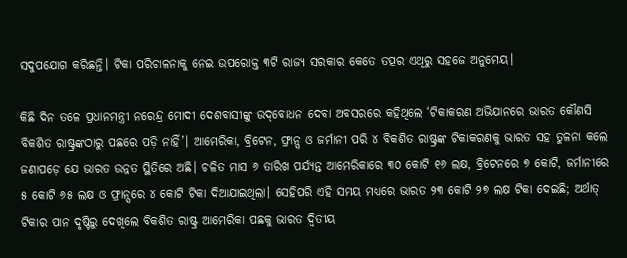ସଦୁପଯୋଗ କରିଛନ୍ତି। ଟିକା ପରିଚାଳନାକୁ ନେଇ ଉପରୋକ୍ତ ୩ଟି ରାଜ୍ୟ ସରକାର କେତେ ତତ୍ପର ଏଥିରୁ ସହଜେ ଅନୁମେୟ।

କିଛି ଦିନ ତଳେ ପ୍ରଧାନମନ୍ତ୍ରୀ ନରେନ୍ଦ୍ର ମୋଦୀ ଦେଶବାସୀଙ୍କୁ ଉଦ୍‌ବୋଧନ ଦେବା ଅବସରରେ କହିଥିଲେ ‘ଟିକାକରଣ ଅଭିଯାନରେ ଭାରତ କୌଣସି ବିକଶିତ ରାଷ୍ଟ୍ରଙ୍କଠାରୁ ପଛରେ ପଡ଼ି ନାହିଁ’। ଆମେରିକା, ବ୍ରିଟେନ, ଫ୍ରାନ୍ସ ଓ ଜର୍ମାନୀ ପରି ୪ ବିକଶିତ ରାଷ୍ଟ୍ରଙ୍କ ଟିକାକରଣକୁ ଭାରତ ସହ ତୁଳନା କଲେ ଜଣାପଡ଼େ ଯେ ଭାରତ ଉନ୍ନତ ସ୍ଥିତିରେ ଅଛି। ଚଳିତ ମାସ ୬ ତାରିଖ ପର୍ଯ୍ୟନ୍ତ ଆମେରିକାରେ ୩୦ କୋଟି ୧୬ ଲକ୍ଷ, ବ୍ରିଟେନରେ ୭ କୋଟି, ଜର୍ମାନୀରେ ୫ କୋଟି ୬୫ ଲକ୍ଷ ଓ ଫ୍ରାନ୍ସରେ ୪ କୋଟି ଟିକା ଦିଆଯାଇଥିଲା। ସେହିପରି ଏହି ସମୟ ମଧ୍ୟରେ ଭାରତ ୨୩ କୋଟି ୨୭ ଲକ୍ଷ ଟିକା ଦେଇଛି; ଅର୍ଥାତ୍‌ ଟିକାର ପାନ ଦୃଷ୍ଟିରୁ ଦେଖିଲେ ବିକଶିତ ରାଷ୍ଟ୍ର ଆମେରିକା ପଛକୁ ଭାରତ ଦ୍ବିତୀୟ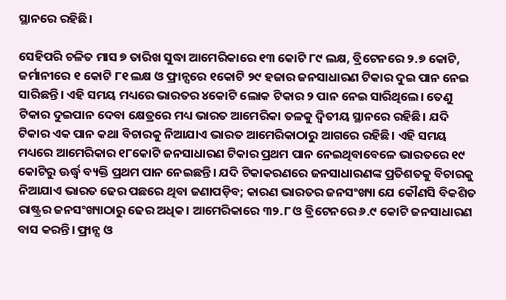ସ୍ଥାନରେ ରହିଛି।

ସେହିପରି ଚଳିତ ମାସ ୭ ତାରିଖ ସୁଦ୍ଧା ଆମେରିକାରେ ୧୩ କୋଟି ୮୯ ଲକ୍ଷ, ବ୍ରିଟେନରେ ୨.୭ କୋଟି, ଜର୍ମାନୀରେ ୧ କୋଟି ୮୧ ଲକ୍ଷ ଓ ଫ୍ରାନ୍ସରେ ୧କୋଟି ୨୯ ହଜାର ଜନସାଧାରଣ ଟିକାର ଦୁଇ ପାନ ନେଇ ସାରିଛନ୍ତି। ଏହି ସମୟ ମଧ୍ୟରେ ଭାରତର ୪କୋଟି ଲୋକ ଟିକାର ୨ ପାନ ନେଇ ସାରିଥିଲେ। ତେଣୁ ଟିକାର ଦୁଇପାନ ଦେବା କ୍ଷେତ୍ରରେ ମଧ୍ୟ ଭାରତ ଆମେରିକା ତଳକୁ ଦ୍ବିତୀୟ ସ୍ଥାନରେ ରହିଛି। ଯଦି ଟିକାର ଏକ ପାନ କଥା ବିଚାରକୁ ନିଆଯାଏ ଭାରତ ଆମେରିକାଠାରୁ ଆଗରେ ରହିଛି। ଏହି ସମୟ ମଧ୍ୟରେ ଆମେରିକାର ୧୮କୋଟି ଜନସାଧାରଣ ଟିକାର ପ୍ରଥମ ପାନ ନେଇଥିବାବେଳେ ଭାରତରେ ୧୯ କୋଟିରୁ ଊର୍ଦ୍ଧ୍ବ ବ୍ୟକ୍ତି ପ୍ରଥମ ପାନ ନେଇଛନ୍ତି। ଯଦି ଟିକାକରଣରେ ଜନସାଧାରଣଙ୍କ ପ୍ରତିଶତକୁ ବିଚାରକୁ ନିଆଯାଏ ଭାରତ ଢେର ପଛରେ ଥିବା ଜଣାପଡ଼ିବ; କାରଣ ଭାରତର ଜନସଂଖ୍ୟା ଯେ କୌଣସି ବିକଶିତ ରାଷ୍ଟ୍ରର ଜନସଂଖ୍ୟାଠାରୁ ଢେର ଅଧିକ। ଆମେରିକାରେ ୩୨.୮ ଓ ବ୍ରିଟେନରେ ୬.୯ କୋଟି ଜନସାଧାରଣ ବାସ କରନ୍ତି। ଫ୍ରାନ୍ସ ଓ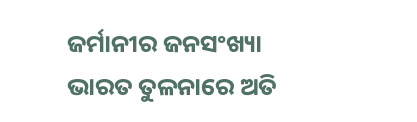ଜର୍ମାନୀର ଜନସଂଖ୍ୟା ଭାରତ ତୁଳନାରେ ଅତି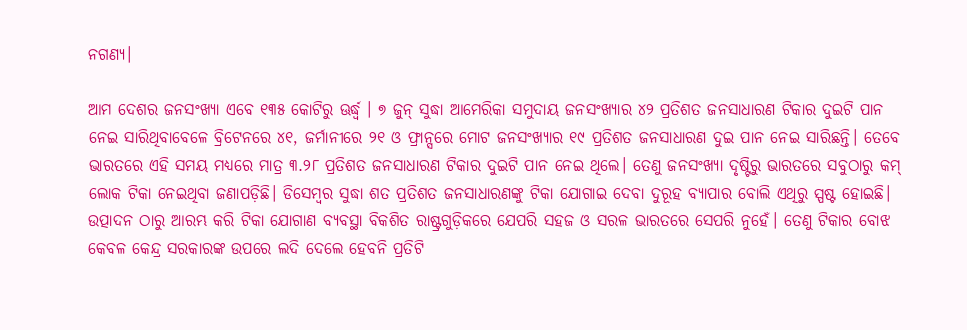ନଗଣ୍ୟ।

ଆମ ଦେଶର ଜନସଂଖ୍ୟା ଏବେ ୧୩୫ କୋଟି‌ରୁ ଊର୍ଦ୍ଧ୍ବ । ୭ ଜୁନ୍‌ ସୁଦ୍ଧା ଆମେରିକା ସମୁଦାୟ ଜନସଂଖ୍ୟାର ୪୨ ପ୍ରତିଶତ ଜନସାଧାରଣ ଟିକାର ଦୁଇଟି ପାନ ନେଇ ସାରିଥିବାବେଳେ ବ୍ରିଟେନରେ ୪୧, ଜର୍ମାନୀରେ ୨୧ ଓ ଫ୍ରାନ୍ସରେ ମୋଟ ଜନସଂଖ୍ୟାର ୧୯ ପ୍ରତିଶତ ଜନସାଧାରଣ ଦୁଇ ପାନ ନେଇ ସାରିଛନ୍ତି। ତେବେ ଭାରତରେ ଏହି ସମୟ ମଧ୍ୟରେ ମାତ୍ର ୩.୨୮ ପ୍ରତିଶତ ଜନସାଧାରଣ ଟିକାର ଦୁଇଟି ପାନ ନେଇ ଥିଲେ। ତେଣୁ ଜନସଂଖ୍ୟା ଦୃଷ୍ଟିରୁ ଭାରତରେ ସବୁଠାରୁ କମ୍‌ ଲୋକ ଟିକା ନେଇଥିବା ଜଣାପଡ଼ିଛି। ଡିସେମ୍ବର ସୁଦ୍ଧା ଶତ ପ୍ରତିଶତ ଜନସାଧାରଣଙ୍କୁ ଟିକା ଯୋଗାଇ ଦେବା ଦୁରୂହ ବ୍ୟାପାର ବୋଲି ଏଥିରୁ ସ୍ପଷ୍ଟ ହୋଇଛି। ଉତ୍ପାଦନ ଠାରୁ ଆରମ୍ଭ କରି ଟିକା ଯୋଗାଣ ବ୍ୟବସ୍ଥା ବିକଶିତ ରାଷ୍ଟ୍ରଗୁଡ଼ିକରେ ଯେପରି ସହଜ ଓ ସରଳ ଭାରତରେ ସେପରି ନୁହେଁ। ତେଣୁ ଟିକାର ବୋଝ କେବଳ କେନ୍ଦ୍ର ସରକାରଙ୍କ ଉପରେ ଲଦି ଦେଲେ ହେବନି ପ୍ରତିଟି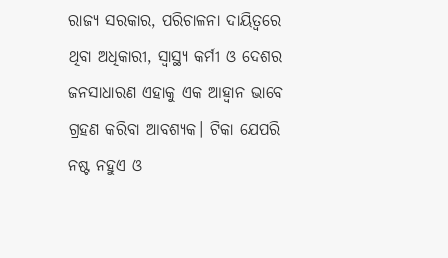ରାଜ୍ୟ ସରକାର, ପରିଚାଳନା ଦାୟିତ୍ବରେ ଥିବା ଅଧିକାରୀ, ସ୍ବାସ୍ଥ୍ୟ କର୍ମୀ ଓ ଦେଶର ଜନସାଧାରଣ ଏହାକୁ ଏକ ଆହ୍ବାନ ଭାବେ ଗ୍ରହଣ କରିବା ଆବଶ୍ୟକ। ଟିକା ଯେପରି ନଷ୍ଟ ନହୁଏ ଓ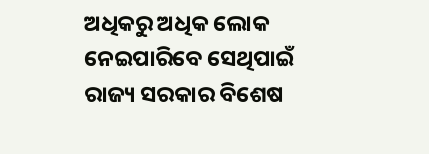ଅଧିକରୁ ଅଧିକ ଲୋକ ନେଇପାରିବେ ସେଥିପାଇଁ ରାଜ୍ୟ ସରକାର ବିଶେଷ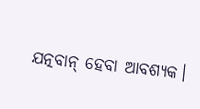ଯତ୍ନବାନ୍‌ ହେବା ଆବଶ୍ୟକ।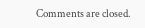Comments are closed.